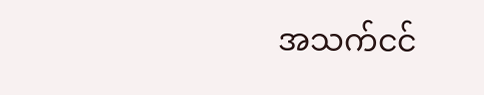အသက်ငင်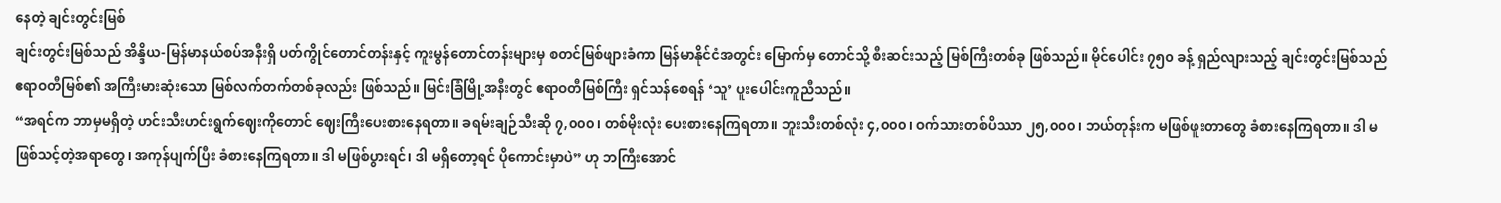နေတဲ့ ချင်းတွင်းမြစ်
ချင်းတွင်းမြစ်သည် အိန္ဒိယ-မြန်မာနယ်စပ်အနီးရှိ ပတ်ကွိုင်တောင်တန်းနှင့် ကူးမွန်တောင်တန်းများမှ စတင်မြစ်ဖျားခံကာ မြန်မာနိုင်ငံအတွင်း မြောက်မှ တောင်သို့ စီးဆင်းသည့် မြစ်ကြီးတစ်ခု ဖြစ်သည်။ မိုင်ပေါင်း ၇၅၀ ခန့် ရှည်လျားသည့် ချင်းတွင်းမြစ်သည် ဧရာဝတီမြစ်၏ အကြီးမားဆုံးသော မြစ်လက်တက်တစ်ခုလည်း ဖြစ်သည်။ မြင်းခြံမြို့အနီးတွင် ဧရာဝတီမြစ်ကြီး ရှင်သန်စေရန် ‘သူ’ ပူးပေါင်းကူညီသည်။
“အရင်က ဘာမှမရှိတဲ့ ဟင်းသီးဟင်းရွက်ဈေးကိုတောင် ဈေးကြီးပေးစားနေရတာ။ ခရမ်းချဉ်သီးဆို ၇,၀၀၀၊ တစ်မိုးလုံး ပေးစားနေကြရတာ။ ဘူးသီးတစ်လုံး ၄,၀၀၀၊ ဝက်သားတစ်ပိဿာ ၂၅,၀၀၀၊ ဘယ်တုန်းက မဖြစ်ဖူးတာတွေ ခံစားနေကြရတာ။ ဒါ မဖြစ်သင့်တဲ့အရာတွေ၊ အကုန်ပျက်ပြီး ခံစားနေကြရတာ။ ဒါ မဖြစ်ပွားရင်၊ ဒါ မရှိတော့ရင် ပိုကောင်းမှာပဲ” ဟု ဘကြီးအောင်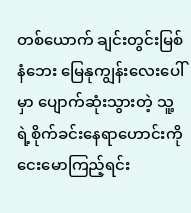တစ်ယောက် ချင်းတွင်းမြစ်နံဘေး မြေနုကျွန်းလေးပေါ်မှာ ပျောက်ဆုံးသွားတဲ့ သူ့ရဲ့စိုက်ခင်းနေရာဟောင်းကို ငေးမောကြည့်ရင်း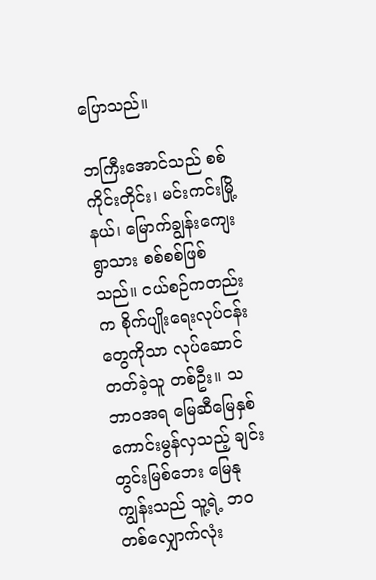ပြောသည်။

ဘကြီးအောင်သည် စစ်ကိုင်းတိုင်း၊ မင်းကင်းမြို့နယ်၊ မြောက်ချွန်းကျေးရွာသား စစ်စစ်ဖြစ်သည်။ ငယ်စဉ်ကတည်းက စိုက်ပျိုးရေးလုပ်ငန်းတွေကိုသာ လုပ်ဆောင်တတ်ခဲ့သူ တစ်ဦး။ သဘာဝအရ မြေဆီမြေနှစ် ကောင်းမွန်လှသည့် ချင်းတွင်းမြစ်ဘေး မြေနုကျွန်းသည် သူ့ရဲ့ ဘဝတစ်လျှောက်လုံး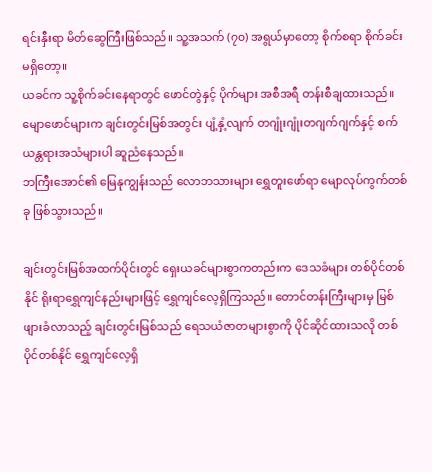ရင်းနှီးရာ မိတ်ဆွေကြီးဖြစ်သည်။ သူ့အသက် (၇၀) အရွယ်မှာတော့ စိုက်စရာ စိုက်ခင်းမရှိတော့။
ယခင်က သူ့စိုက်ခင်းနေရာတွင် ဖောင်တွဲနှင့် ပိုက်များ အစီအရီ တန်းစီချထားသည်။ မျောဖောင်များက ချင်းတွင်းမြစ်အတွင်း ပျံ့နှံ့လျက် တဂျုံးဂျုံးတဂျက်ဂျက်နှင့် စက်ယန္တရားအသံများပါ ဆူညံနေသည်။
ဘကြီးအောင်၏ မြေနုကျွန်းသည် လောဘသားများ ရွှေတူးဖော်ရာ မျောလုပ်ကွက်တစ်ခု ဖြစ်သွားသည်။

ချင်းတွင်းမြစ်အထက်ပိုင်းတွင် ရှေးယခင်များစွာကတည်းက ဒေသခံများ တစ်ပိုင်တစ်နိုင် ရိုးရာရွှေကျင်နည်းများဖြင့် ရွှေကျင်လေ့ရှိကြသည်။ တောင်တန်းကြီးများမှ မြစ်ဖျားခံလာသည့် ချင်းတွင်းမြစ်သည် ရေသယံဇာတများစွာကို ပိုင်ဆိုင်ထားသလို တစ်ပိုင်တစ်နိုင် ရွှေကျင်လေ့ရှိ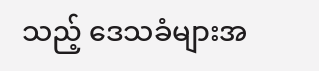သည့် ဒေသခံများအ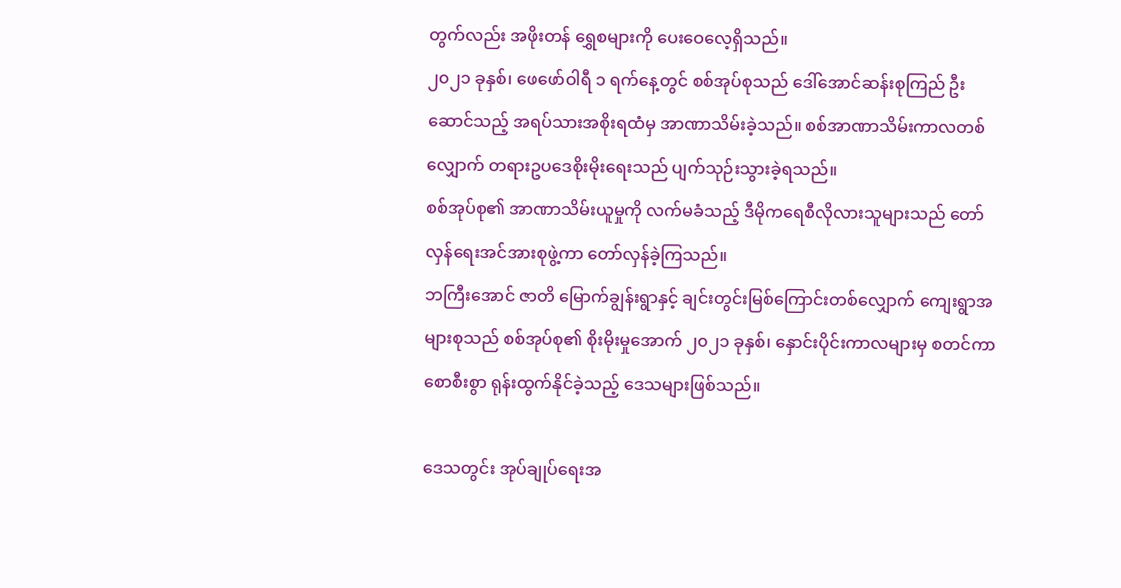တွက်လည်း အဖိုးတန် ရွှေစများကို ပေးဝေလေ့ရှိသည်။
၂၀၂၁ ခုနှစ်၊ ဖေဖော်ဝါရီ ၁ ရက်နေ့တွင် စစ်အုပ်စုသည် ဒေါ်အောင်ဆန်းစုကြည် ဦးဆောင်သည့် အရပ်သားအစိုးရထံမှ အာဏာသိမ်းခဲ့သည်။ စစ်အာဏာသိမ်းကာလတစ်လျှောက် တရားဥပဒေစိုးမိုးရေးသည် ပျက်သုဉ်းသွားခဲ့ရသည်။
စစ်အုပ်စု၏ အာဏာသိမ်းယူမှုကို လက်မခံသည့် ဒီမိုကရေစီလိုလားသူများသည် တော်လှန်ရေးအင်အားစုဖွဲ့ကာ တော်လှန်ခဲ့ကြသည်။
ဘကြီးအောင် ဇာတိ မြောက်ချွန်းရွာနှင့် ချင်းတွင်းမြစ်ကြောင်းတစ်လျှောက် ကျေးရွာအများစုသည် စစ်အုပ်စု၏ စိုးမိုးမှုအောက် ၂၀၂၁ ခုနှစ်၊ နှောင်းပိုင်းကာလများမှ စတင်ကာ စောစီးစွာ ရုန်းထွက်နိုင်ခဲ့သည့် ဒေသများဖြစ်သည်။

ဒေသတွင်း အုပ်ချုပ်ရေးအ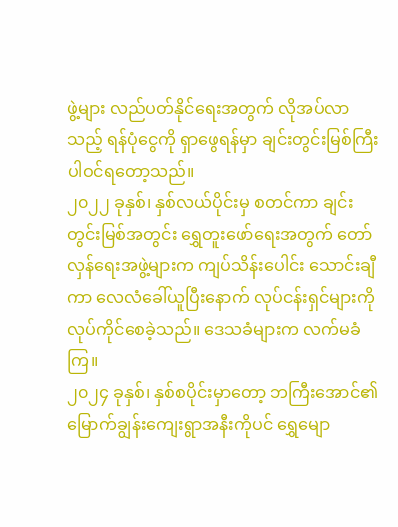ဖွဲ့များ လည်ပတ်နိုင်ရေးအတွက် လိုအပ်လာသည့် ရန်ပုံငွေကို ရှာဖွေရန်မှာ ချင်းတွင်းမြစ်ကြီး ပါဝင်ရတော့သည်။
၂၀၂၂ ခုနှစ်၊ နှစ်လယ်ပိုင်းမှ စတင်ကာ ချင်းတွင်းမြစ်အတွင်း ရွှေတူးဖော်ရေးအတွက် တော်လှန်ရေးအဖွဲ့များက ကျပ်သိန်းပေါင်း သောင်းချီကာ လေလံခေါ်ယူပြီးနောက် လုပ်ငန်းရှင်များကို လုပ်ကိုင်စေခဲ့သည်။ ဒေသခံများက လက်မခံကြ။
၂၀၂၄ ခုနှစ်၊ နှစ်စပိုင်းမှာတော့ ဘကြီးအောင်၏ မြောက်ချွန်းကျေးရွာအနီးကိုပင် ရွှေမျော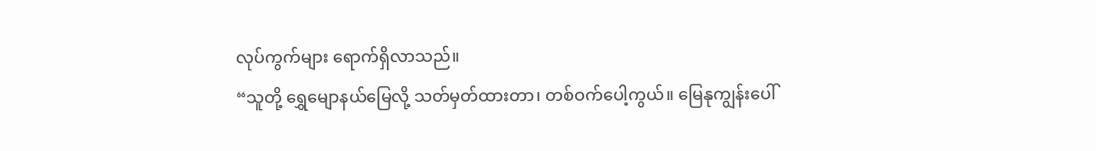လုပ်ကွက်များ ရောက်ရှိလာသည်။
“သူတို့ ရွှေမျောနယ်မြေလို့ သတ်မှတ်ထားတာ၊ တစ်ဝက်ပေါ့ကွယ်။ မြေနုကျွန်းပေါ်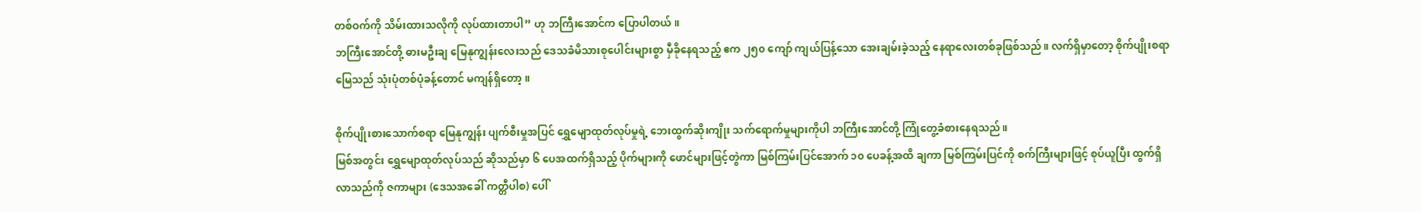တစ်ဝက်ကို သိမ်းထားသလိုကို လုပ်ထားတာပါ” ဟု ဘကြီးအောင်က ပြောပါတယ်။
ဘကြီးအောင်တို့ ဓားမဦးချ မြေနုကျွန်းလေးသည် ဒေသခံမိသားစုပေါင်းများစွာ မှီခိုနေရသည့် ဧက ၂၅၀ ကျော် ကျယ်ပြန့်သော အေးချမ်းခဲ့သည့် နေရာလေးတစ်ခုဖြစ်သည်။ လက်ရှိမှာတော့ စိုက်ပျိုးစရာမြေသည် သုံးပုံတစ်ပုံခန့်တောင် မကျန်ရှိတော့။

စိုက်ပျိုးစားသောက်စရာ မြေနုကျွန်း ပျက်စီးမှုအပြင် ရွှေမျောထုတ်လုပ်မှုရဲ့ ဘေးထွက်ဆိုးကျိုး သက်ရောက်မှုများကိုပါ ဘကြီးအောင်တို့ ကြုံတွေ့ခံစားနေရသည်။
မြစ်အတွင်း ရွှေမျောထုတ်လုပ်သည် ဆိုသည်မှာ ၆ ပေအထက်ရှိသည့် ပိုက်များကို ဖောင်များဖြင့်တွဲကာ မြစ်ကြမ်းပြင်အောက် ၁၀ ပေခန့်အထိ ချကာ မြစ်ကြမ်းပြင်ကို စက်ကြီးများဖြင့် စုပ်ယူပြီး ထွက်ရှိလာသည်ကို ဇကာများ (ဒေသအခေါ် ကတ္တီပါစ) ပေါ်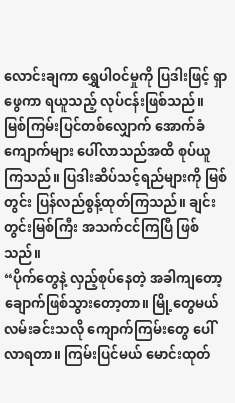လောင်းချကာ ရွှေပါဝင်မှုကို ပြဒါးဖြင့် ရှာဖွေကာ ရယူသည့် လုပ်ငန်းဖြစ်သည်။
မြစ်ကြမ်းပြင်တစ်လျှောက် အောက်ခံကျောက်များ ပေါ်လာသည်အထိ စုပ်ယူကြသည်။ ပြဒါးဆိပ်သင့်ရည်များကို မြစ်တွင်း ပြန်လည်စွန့်ထုတ်ကြသည်။ ချင်းတွင်းမြစ်ကြီး အသက်ငင်ကြပြီ ဖြစ်သည်။
“ပိုက်တွေနဲ့ လှည့်စုပ်နေတဲ့ အခါကျတော့ ချောက်ဖြစ်သွားတော့တာ။ မြို့တွေမယ် လမ်းခင်းသလို ကျောက်ကြမ်းတွေ ပေါ်လာရတာ။ ကြမ်းပြင်မယ် မောင်းထုတ်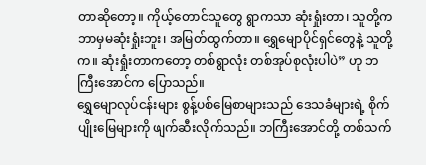တာဆိုတော့။ ကိုယ့်တောင်သူတွေ ရွာကသာ ဆုံးရှုံးတာ၊ သူတို့က ဘာမှမဆုံးရှုံးဘူး၊ အမြတ်ထွက်တာ။ ရွှေမျောပိုင်ရှင်တွေနဲ့ သူတို့က။ ဆုံးရှုံးတာကတော့ တစ်ရွာလုံး တစ်အုပ်စုလုံးပါပဲ” ဟု ဘကြီးအောင်က ပြောသည်။
ရွှေမျောလုပ်ငန်းများ စွန့်ပစ်မြေစာများသည် ဒေသခံများရဲ့ စိုက်ပျိုးမြေများကို ဖျက်ဆီးလိုက်သည်။ ဘကြီးအောင်တို့ တစ်သက်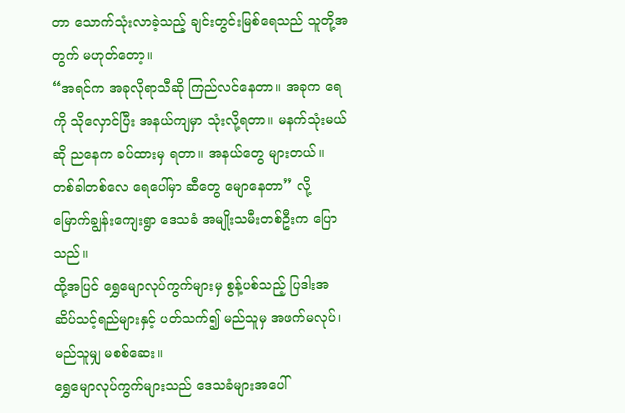တာ သောက်သုံးလာခဲ့သည့် ချင်းတွင်းမြစ်ရေသည် သူတို့အတွက် မဟုတ်တော့။
“အရင်က အခုလိုရာသီဆို ကြည်လင်နေတာ။ အခုက ရေကို သိုလှောင်ပြီး အနယ်ကျမှာ သုံးလို့ရတာ။ မနက်သုံးမယ်ဆို ညနေက ခပ်ထားမှ ရတာ။ အနယ်တွေ များတယ်။ တစ်ခါတစ်လေ ရေပေါ်မှာ ဆီတွေ မျောနေတာ” လို့ မြောက်ချွန်းကျေးရွာ ဒေသခံ အမျိုးသမီးတစ်ဦးက ပြောသည်။
ထို့အပြင် ရွှေမျောလုပ်ကွက်များမှ စွန့်ပစ်သည့် ပြဒါးအဆိပ်သင့်ရည်များနှင့် ပတ်သက်၍ မည်သူမှ အဖက်မလုပ်၊ မည်သူမျှ မစစ်ဆေး။
ရွှေမျောလုပ်ကွက်များသည် ဒေသခံများအပေါ်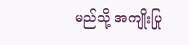မည်သို့ အကျိုးပြု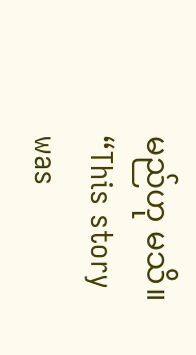မည်ဟု မသိ။
“This story was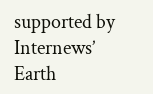supported by Internews’ Earth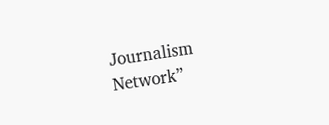Journalism Network”